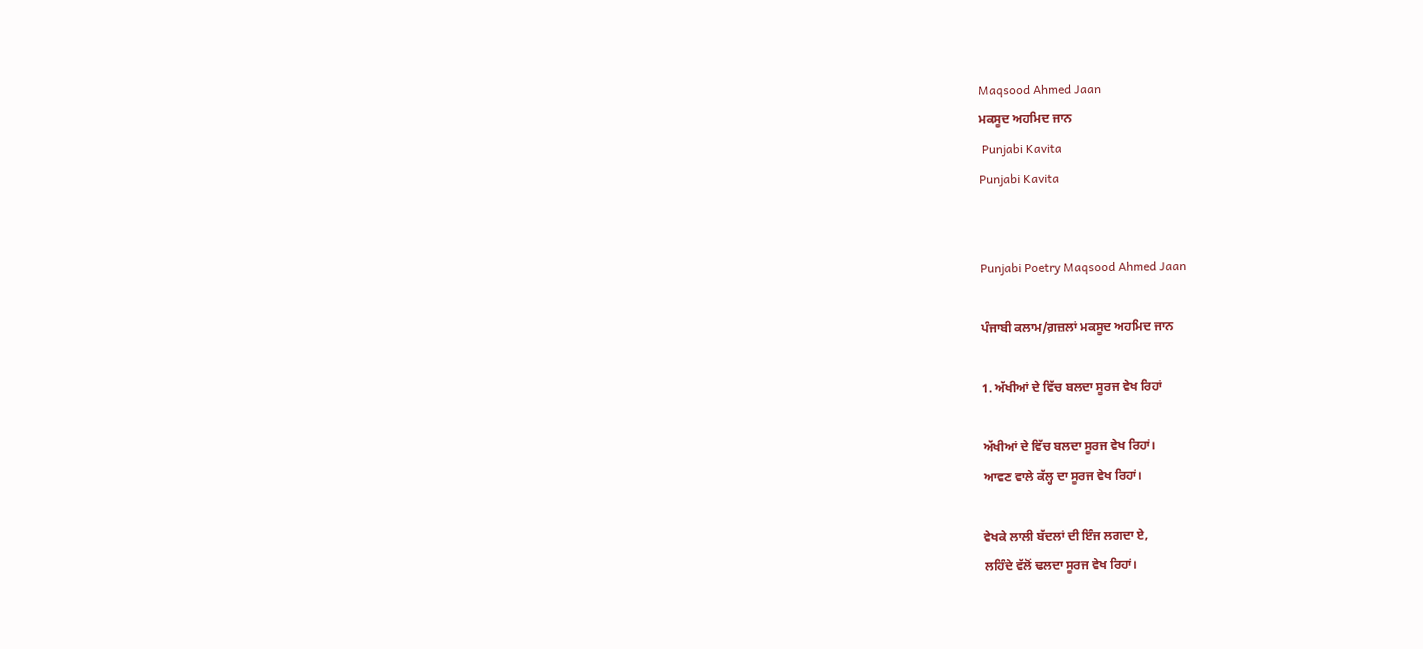Maqsood Ahmed Jaan
ਮਕਸੂਦ ਅਹਮਿਦ ਜਾਨ
 Punjabi Kavita
Punjabi Kavita


Punjabi Poetry Maqsood Ahmed Jaan

ਪੰਜਾਬੀ ਕਲਾਮ/ਗ਼ਜ਼ਲਾਂ ਮਕਸੂਦ ਅਹਮਿਦ ਜਾਨ

1. ਅੱਖੀਆਂ ਦੇ ਵਿੱਚ ਬਲਦਾ ਸੂਰਜ ਵੇਖ ਰਿਹਾਂ

ਅੱਖੀਆਂ ਦੇ ਵਿੱਚ ਬਲਦਾ ਸੂਰਜ ਵੇਖ ਰਿਹਾਂ।
ਆਵਣ ਵਾਲੇ ਕੱਲ੍ਹ ਦਾ ਸੂਰਜ ਵੇਖ ਰਿਹਾਂ।

ਵੇਖਕੇ ਲਾਲੀ ਬੱਦਲਾਂ ਦੀ ਇੰਜ ਲਗਦਾ ਏ,
ਲਹਿੰਦੇ ਵੱਲੋਂ ਢਲਦਾ ਸੂਰਜ ਵੇਖ ਰਿਹਾਂ।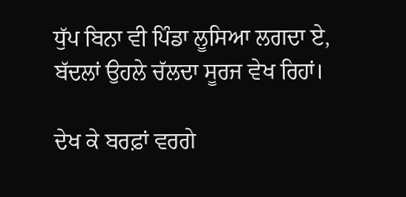ਧੁੱਪ ਬਿਨਾ ਵੀ ਪਿੰਡਾ ਲੂਸਿਆ ਲਗਦਾ ਏ,
ਬੱਦਲਾਂ ਉਹਲੇ ਚੱਲਦਾ ਸੂਰਜ ਵੇਖ ਰਿਹਾਂ।

ਦੇਖ ਕੇ ਬਰਫ਼ਾਂ ਵਰਗੇ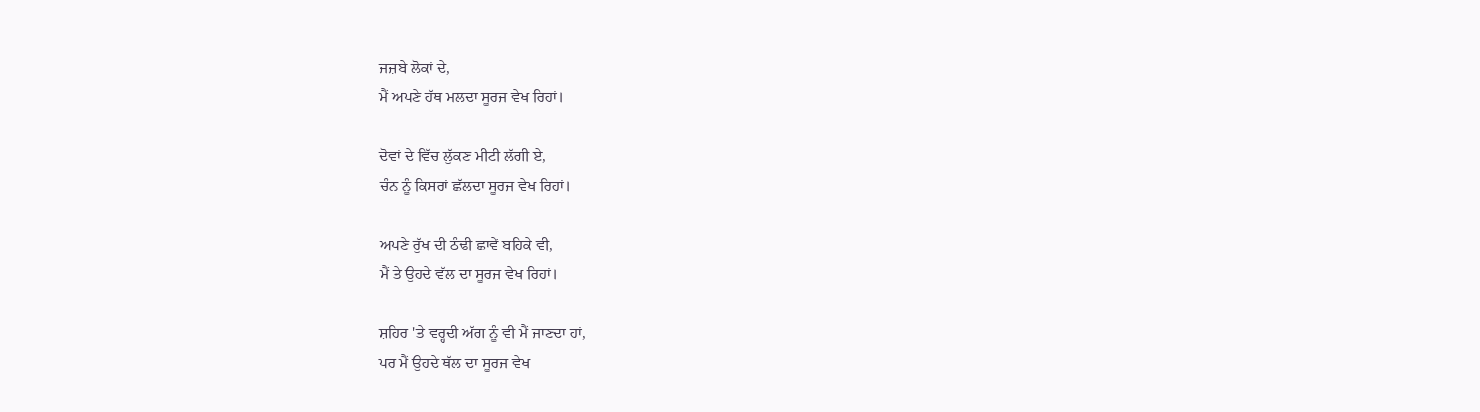ਜਜ਼ਬੇ ਲੋਕਾਂ ਦੇ,
ਮੈਂ ਅਪਣੇ ਹੱਥ ਮਲਦਾ ਸੂਰਜ ਵੇਖ ਰਿਹਾਂ।

ਦੋਵਾਂ ਦੇ ਵਿੱਚ ਲੁੱਕਣ ਮੀਟੀ ਲੱਗੀ ਏ,
ਚੰਨ ਨੂੰ ਕਿਸਰਾਂ ਛੱਲਦਾ ਸੂਰਜ ਵੇਖ ਰਿਹਾਂ।

ਅਪਣੇ ਰੁੱਖ ਦੀ ਠੰਢੀ ਛਾਵੇਂ ਬਹਿਕੇ ਵੀ,
ਮੈਂ ਤੇ ਉਹਦੇ ਵੱਲ ਦਾ ਸੂਰਜ ਵੇਖ ਰਿਹਾਂ।

ਸ਼ਹਿਰ 'ਤੇ ਵਰ੍ਹਦੀ ਅੱਗ ਨੂੰ ਵੀ ਮੈਂ ਜਾਣਦਾ ਹਾਂ,
ਪਰ ਮੈਂ ਉਹਦੇ ਥੱਲ ਦਾ ਸੂਰਜ ਵੇਖ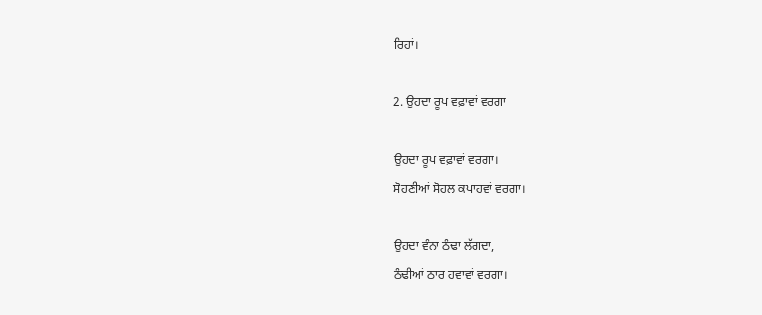ਰਿਹਾਂ।

2. ਉਹਦਾ ਰੂਪ ਵਫ਼ਾਵਾਂ ਵਰਗਾ

ਉਹਦਾ ਰੂਪ ਵਫ਼ਾਵਾਂ ਵਰਗਾ।
ਸੋਹਣੀਆਂ ਸੋਹਲ ਕਪਾਹਵਾਂ ਵਰਗਾ।

ਉਹਦਾ ਵੰਨਾ ਠੰਢਾ ਲੱਗਦਾ,
ਠੰਢੀਆਂ ਠਾਰ ਹਵਾਵਾਂ ਵਰਗਾ।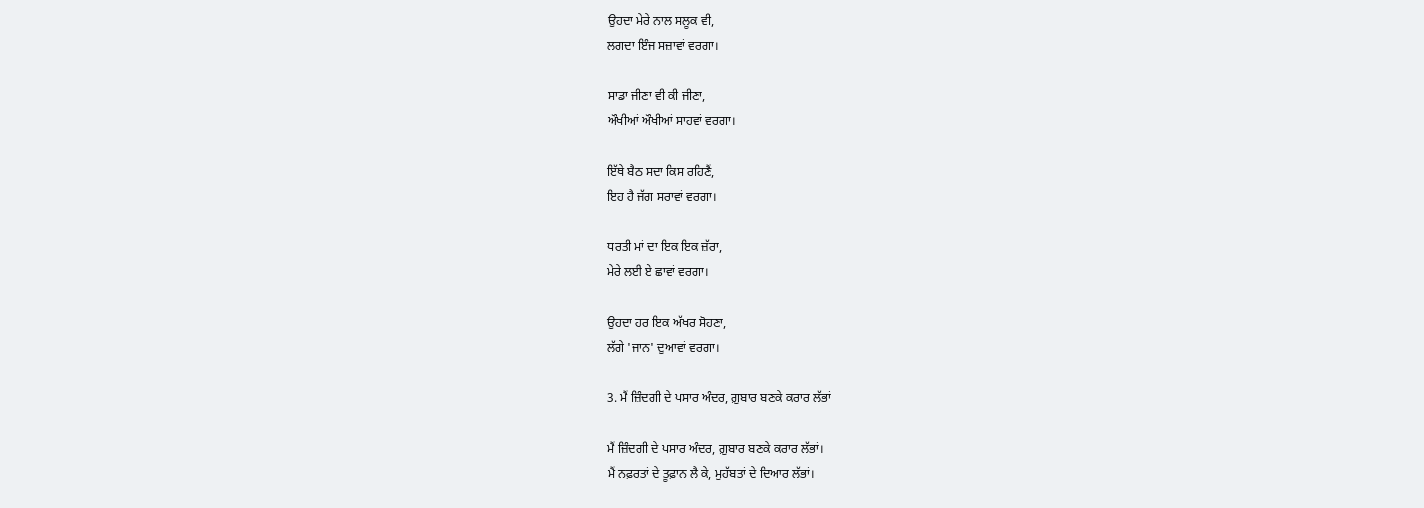ਉਹਦਾ ਮੇਰੇ ਨਾਲ ਸਲੂਕ ਵੀ,
ਲਗਦਾ ਇੰਜ ਸਜ਼ਾਵਾਂ ਵਰਗਾ।

ਸਾਡਾ ਜੀਣਾ ਵੀ ਕੀ ਜੀਣਾ,
ਔਖੀਆਂ ਔਖੀਆਂ ਸਾਹਵਾਂ ਵਰਗਾ।

ਇੱਥੇ ਬੈਠ ਸਦਾ ਕਿਸ ਰਹਿਣੈਂ,
ਇਹ ਹੈ ਜੱਗ ਸਰਾਵਾਂ ਵਰਗਾ।

ਧਰਤੀ ਮਾਂ ਦਾ ਇਕ ਇਕ ਜ਼ੱਰਾ,
ਮੇਰੇ ਲਈ ਏ ਛਾਵਾਂ ਵਰਗਾ।

ਉਹਦਾ ਹਰ ਇਕ ਅੱਖਰ ਸੋਹਣਾ,
ਲੱਗੇ 'ਜਾਨ' ਦੁਆਵਾਂ ਵਰਗਾ।

3. ਮੈਂ ਜ਼ਿੰਦਗੀ ਦੇ ਪਸਾਰ ਅੰਦਰ, ਗ਼ੁਬਾਰ ਬਣਕੇ ਕਰਾਰ ਲੱਭਾਂ

ਮੈਂ ਜ਼ਿੰਦਗੀ ਦੇ ਪਸਾਰ ਅੰਦਰ, ਗ਼ੁਬਾਰ ਬਣਕੇ ਕਰਾਰ ਲੱਭਾਂ।
ਮੈਂ ਨਫ਼ਰਤਾਂ ਦੇ ਤੂਫ਼ਾਨ ਲੈ ਕੇ, ਮੁਹੱਬਤਾਂ ਦੇ ਦਿਆਰ ਲੱਭਾਂ।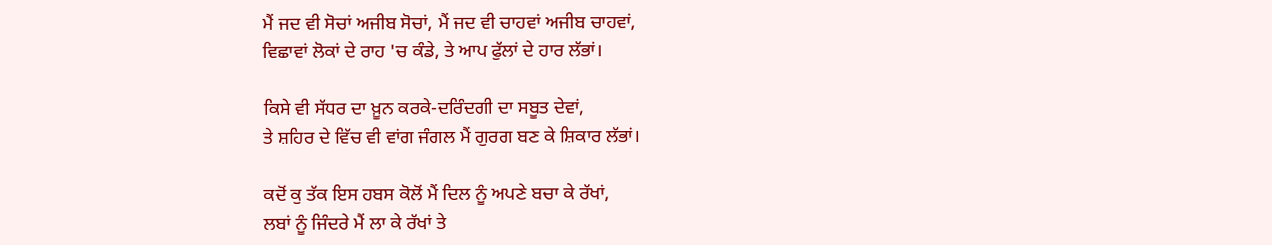ਮੈਂ ਜਦ ਵੀ ਸੋਚਾਂ ਅਜੀਬ ਸੋਚਾਂ, ਮੈਂ ਜਦ ਵੀ ਚਾਹਵਾਂ ਅਜੀਬ ਚਾਹਵਾਂ,
ਵਿਛਾਵਾਂ ਲੋਕਾਂ ਦੇ ਰਾਹ 'ਚ ਕੰਡੇ, ਤੇ ਆਪ ਫੁੱਲਾਂ ਦੇ ਹਾਰ ਲੱਭਾਂ।

ਕਿਸੇ ਵੀ ਸੱਧਰ ਦਾ ਖ਼ੂਨ ਕਰਕੇ-ਦਰਿੰਦਗੀ ਦਾ ਸਬੂਤ ਦੇਵਾਂ,
ਤੇ ਸ਼ਹਿਰ ਦੇ ਵਿੱਚ ਵੀ ਵਾਂਗ ਜੰਗਲ ਮੈਂ ਗੁਰਗ ਬਣ ਕੇ ਸ਼ਿਕਾਰ ਲੱਭਾਂ।

ਕਦੋਂ ਕੁ ਤੱਕ ਇਸ ਹਬਸ ਕੋਲੋਂ ਮੈਂ ਦਿਲ ਨੂੰ ਅਪਣੇ ਬਚਾ ਕੇ ਰੱਖਾਂ,
ਲਬਾਂ ਨੂੰ ਜਿੰਦਰੇ ਮੈਂ ਲਾ ਕੇ ਰੱਖਾਂ ਤੇ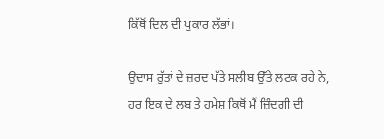ਕਿੱਥੋਂ ਦਿਲ ਦੀ ਪੁਕਾਰ ਲੱਭਾਂ।

ਉਦਾਸ ਰੁੱਤਾਂ ਦੇ ਜ਼ਰਦ ਪੱਤੇ ਸਲੀਬ ਉੱਤੇ ਲਟਕ ਰਹੇ ਨੇ,
ਹਰ ਇਕ ਦੇ ਲਬ ਤੇ ਹਮੇਸ਼ ਕਿਥੋਂ ਮੈਂ ਜ਼ਿੰਦਗੀ ਦੀ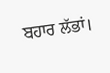ਬਹਾਰ ਲੱਭਾਂ।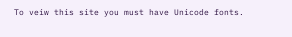To veiw this site you must have Unicode fonts.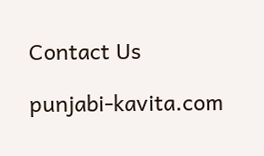Contact Us

punjabi-kavita.com